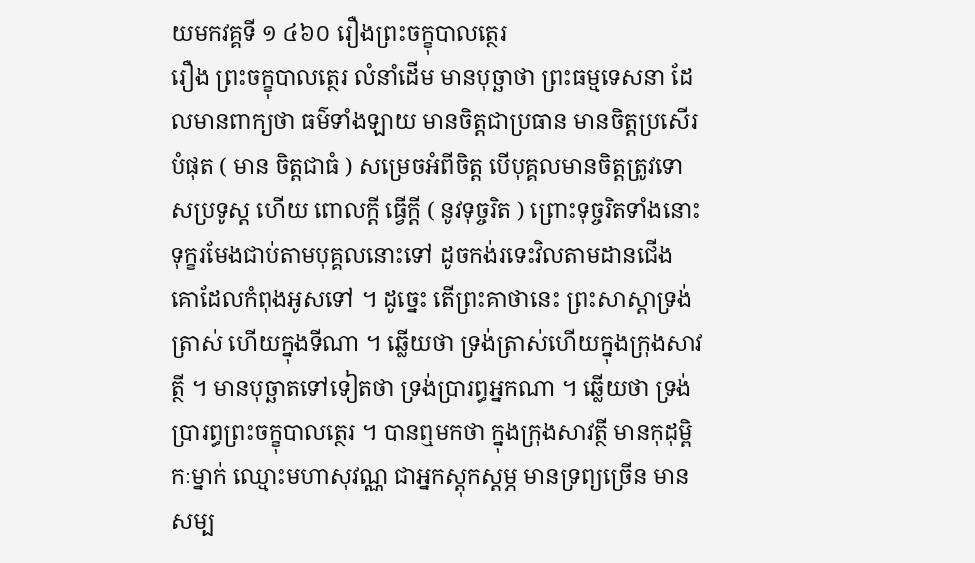យមកវគ្គទី ១ ៤៦០ រឿងព្រះចក្ខុបាលត្ថេរ
រឿង ព្រះចក្ខុបាលត្ថេរ លំនាំដើម មានបុច្ឆាថា ព្រះធម្មទេសនា ដែលមានពាក្យថា ធម៌ទាំងឡាយ មានចិត្តជាប្រធាន មានចិត្តប្រសើរបំផុត ( មាន ចិត្តជាធំ ) សម្រេចអំពីចិត្ត បើបុគ្គលមានចិត្តត្រូវទោសប្រទូស្ត ហើយ ពោលក្តី ធ្វើក្តី ( នូវទុច្ចរិត ) ព្រោះទុច្ចរិតទាំងនោះ ទុក្ខរមែងជាប់តាមបុគ្គលនោះទៅ ដូចកង់រទេះវិលតាមដានជើង គោដែលកំពុងអូសទៅ ។ ដូច្នេះ តើព្រះគាថានេះ ព្រះសាស្តាទ្រង់ត្រាស់ ហើយក្នុងទីណា ។ ឆ្លើយថា ទ្រង់ត្រាស់ហើយក្នុងក្រុងសាវត្ថី ។ មានបុច្ឆាតទៅទៀតថា ទ្រង់ប្រារព្ធអ្នកណា ។ ឆ្លើយថា ទ្រង់ប្រារព្ធព្រះចក្ខុបាលត្ថេរ ។ បានឮមកថា ក្នុងក្រុងសាវត្ថី មានកុដុម្ពិកៈម្នាក់ ឈ្មោះមហាសុវណ្ណ ជាអ្នកស្តុកស្តម្ភ មានទ្រព្យច្រើន មានសម្ប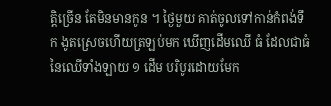ត្តិច្រើន តែមិនមានកូន ។ ថ្ងៃមួយ គាត់ចូលទៅកាន់កំពង់ទឹក ងូតស្រេចហើយត្រឡប់មក ឃើញដើមឈើ ធំ ដែលជាធំនៃឈើទាំងឡាយ ១ ដើម បរិបូរដោយមែក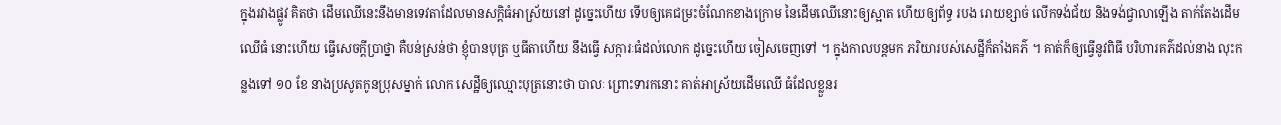ក្នុងរវាងផ្លូវ គិតថា ដើមឈើនេះនឹងមានទេវតាដែលមានសក្តិធំអាស្រ័យនៅ ដូច្នេះហើយ ទើបឲ្យគេជម្រះចំណែកខាងក្រោម នៃដើមឈើនោះឲ្យស្អាត ហើយឲ្យព័ទ្ធ របង រោយខ្សាច់ លើកទង់ជ័យ និងទង់ជ្វាលាឡើង តាក់តែងដើមឈើធំ នោះហើយ ធ្វើសេចក្តីប្រាថ្នា គឺបន់ស្រន់ថា ខ្ញុំបានបុត្រ ឬធីតាហើយ នឹងធ្វើ សក្ការៈធំដល់លោក ដូច្នេះហើយ ចៀសចេញទៅ ។ ក្នុងកាលបន្តមក ភរិយារបស់សេដ្ឋីក៏តាំងគភ៌ ។ គាត់ក៏ឲ្យធ្វើនូវពិធី បរិហារគភ៌ដល់នាង លុះកន្លងទៅ ១០ ខែ នាងប្រសូតកូនប្រុសម្នាក់ លោក សេដ្ឋីឲ្យឈ្មោះបុត្រនោះថា បាលៈ ព្រោះទារកនោះ គាត់អាស្រ័យដើមឈើ ធំដែលខ្លួនរ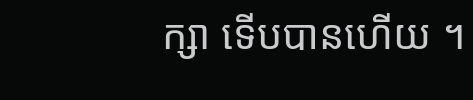ក្សា ទើបបានហើយ ។